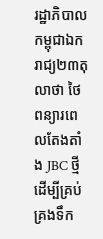រដ្ឋាភិបាលកម្ពុជាឯករាជ្យ២៣តុលាថា ថៃពន្យារពេលតែងតាំង JBC ថ្មីដើម្បីគ្រប់គ្រងទឹក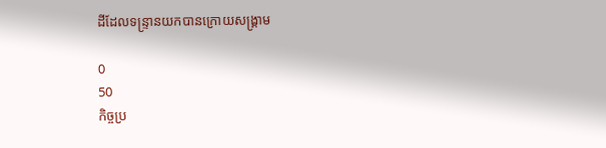ដីដែលទន្ទ្រានយកបានក្រោយសង្គ្រាម

0
50
កិច្ចប្រ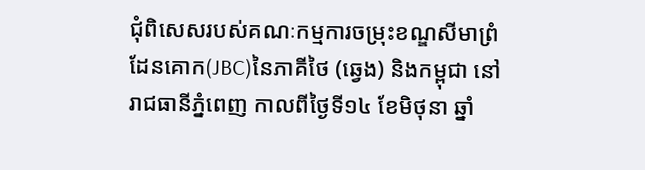ជុំពិសេសរបស់គណៈកម្មការចម្រុះខណ្ឌសីមាព្រំដែនគោក(JBC)នៃភាគីថៃ (ឆ្វេង) និងកម្ពុជា នៅរាជធានីភ្នំពេញ កាលពីថ្ងៃទី១៤ ខែមិថុនា ឆ្នាំ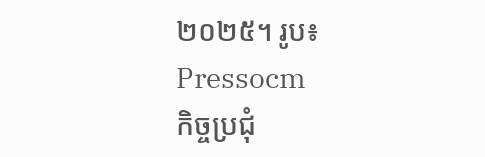២០២៥។ រូប៖ Pressocm
កិច្ចប្រជុំ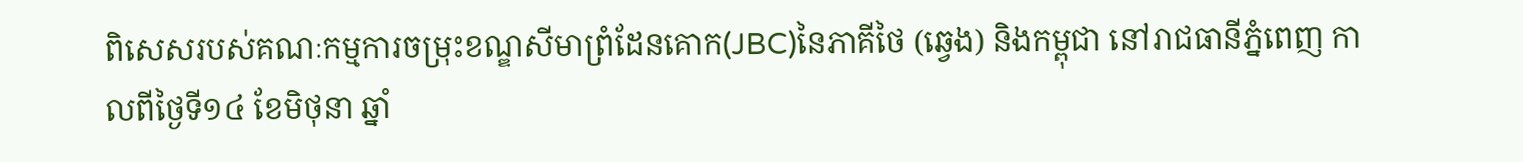ពិសេសរបស់គណៈកម្មការចម្រុះខណ្ឌសីមាព្រំដែនគោក(JBC)នៃភាគីថៃ (ឆ្វេង) និងកម្ពុជា នៅរាជធានីភ្នំពេញ កាលពីថ្ងៃទី១៤ ខែមិថុនា ឆ្នាំ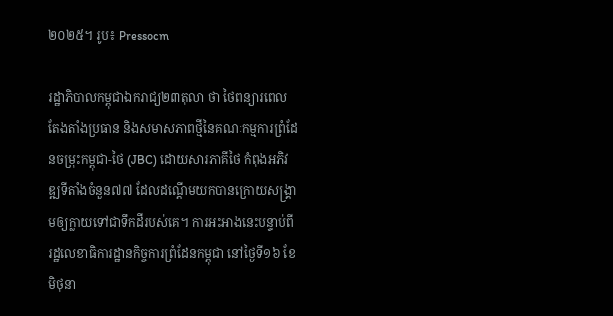២០២៥។ រូប៖ Pressocm

រដ្ឋាភិបាលកម្ពុជាឯករាជ្យ២៣តុលា ថា ថៃពន្យារពេលតែងតាំងប្រធាន និងសមាសភាពថ្មីនៃគណៈកម្មការព្រំដែនចម្រុះកម្ពុជា-ថៃ (JBC) ដោយសារភាគីថៃ កំពុងអភិវឌ្ឍទីតាំងចំនួន៧៧ ដែលដណ្តើមយកបានក្រោយសង្គ្រាមឲ្យក្លាយទៅជាទឹកដីរបស់គេ។ ការអះអាងនេះបន្ទាប់ពី រដ្ឋលេខាធិការដ្ឋានកិច្ចការព្រំដែនកម្ពុជា នៅថ្ងៃទី១៦ ខែមិថុនា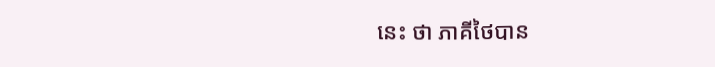នេះ ថា ភាគីថៃបាន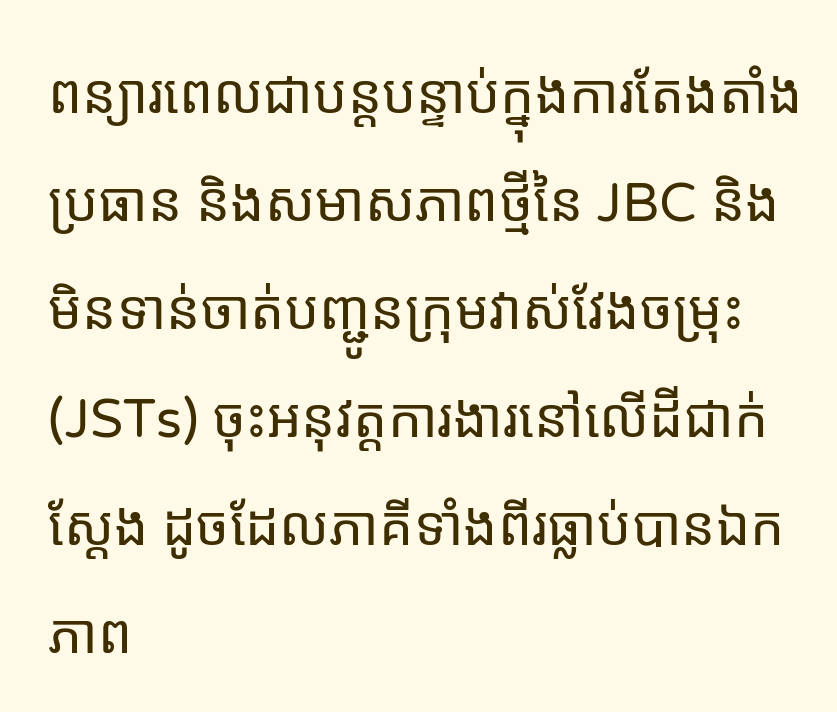ពន្យារពេលជាបន្តបន្ទាប់ក្នុងការតែងតាំងប្រធាន និងសមាសភាពថ្មីនៃ JBC និងមិនទាន់ចាត់បញ្ជូនក្រុមវាស់វែងចម្រុះ (JSTs) ចុះអនុវត្តការងារនៅលើដីជាក់ស្តែង ដូចដែលភាគីទាំងពីរធ្លាប់បានឯកភាព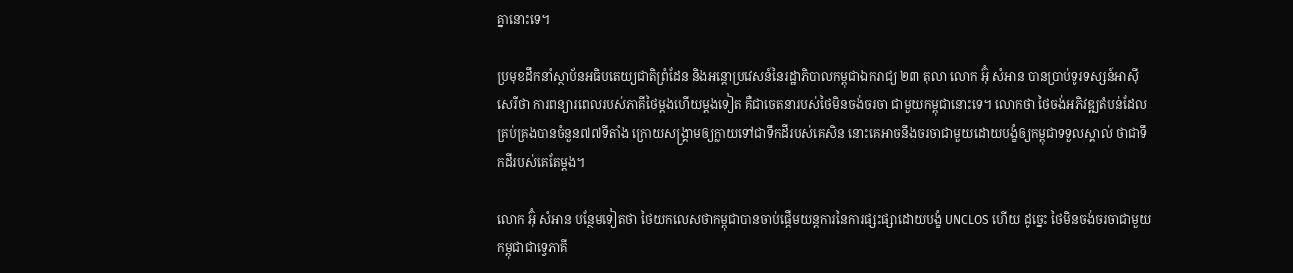គ្នានោះទេ។

ប្រមុខដឹកនាំស្ថាប័នអធិបតេយ្យជាតិព្រំដែន និងអន្តោប្រវេសន៍នៃរដ្ឋាភិបាលកម្ពុជាឯករាជ្យ ២៣ តុលា លោក អ៊ុំ សំអាន បានប្រាប់ទូរទស្សន៍អាស៊ីសេរីថា ការពន្យារពេលរបស់ភាគីថៃម្ដងហើយម្ដងទៀត គឺជាចេតនារបស់ថៃមិនចង់ចរចា ជាមួយកម្ពុជានោះទេ។ លោកថា ថៃចង់អភិវឌ្ឍតំបន់ដែលគ្រប់គ្រងបានចំនួន៧៧ទីតាំង ក្រោយសង្គ្រាមឲ្យក្លាយទៅជាទឹកដីរបស់គេសិន នោះគេអាចនឹងចរចាជាមួយដោយបង្ខំឲ្យកម្ពុជាទទួលស្គាល់ ថាជាទឹកដីរបស់គេតែម្តង។

លោក អ៊ុំ សំអាន បន្ថែមទៀតថា ថៃយកលេសថាកម្ពុជាបានចាប់ផ្តើមយន្តការនៃការផ្សះផ្សាដោយបង្ខំ UNCLOS ហើយ ដូច្នេះ ថៃមិនចង់ចរចាជាមួយកម្ពុជាជាទ្វេភាគី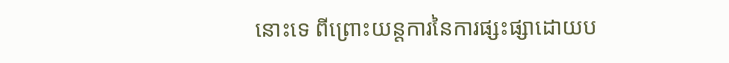នោះទេ ពីព្រោះយន្តការនៃការផ្សះផ្សាដោយប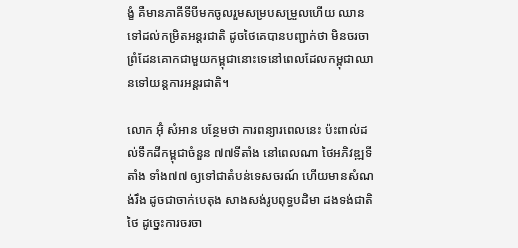ង្ខំ គឺមានភាគីទីបីមកចូលរួមសម្របសម្រួលហើយ ឈានទៅដល់កម្រិតអន្តរជាតិ ដូចថៃគេបានបញ្ជាក់ថា មិនចរចាព្រំដែនគោកជាមួយកម្ពុជានោះទេនៅពេលដែលកម្ពុជាឈានទៅយន្តការអន្តរជាតិ។

លោក អ៊ុំ សំអាន បន្ថែមថា ការពន្យារពេលនេះ ប៉ះពាល់ដល់ទឹកដីកម្ពុជាចំនួន ៧៧ទីតាំង នៅពេលណា ថៃអភិវឌ្ឍទីតាំង ទាំង៧៧ ឲ្យទៅជាតំបន់ទេសចរណ៍ ហើយមានសំណង់រឹង ដូចជាចាក់បេតុង សាងសង់រូបពុទ្ធបដិមា ដងទង់ជាតិថៃ ដូច្នេះការចរចា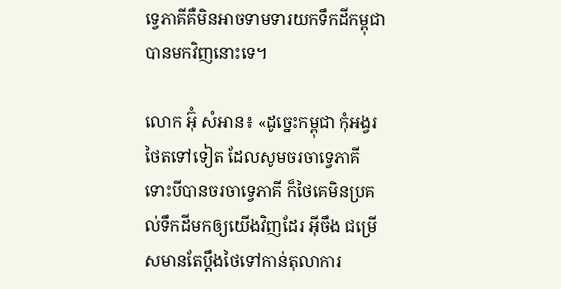ទ្វេភាគីគឺមិនអាចទាមទារយកទឹកដីកម្ពុជាបានមកវិញនោះទេ។

លោក អ៊ុំ សំអាន៖ «ដូច្នេះកម្ពុជា កុំអង្វរថៃតទៅទៀត ដែលសូមចរចាទ្វេភាគី ទោះបីបានចរចាទ្វេភាគី ក៏ថៃគេមិនប្រគល់ទឹកដីមកឲ្យយើងវិញដែរ អ៊ីចឹង ជម្រើសមានតែប្ដឹងថៃទៅកាន់តុលាការ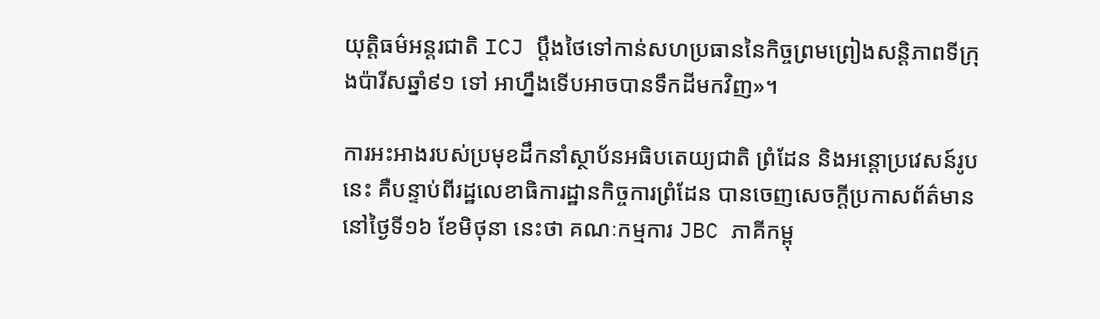យុត្តិធម៌អន្ដរជាតិ ICJ ប្តឹងថៃទៅកាន់សហប្រធាននៃកិច្ចព្រមព្រៀងសន្តិភាពទីក្រុងប៉ារីសឆ្នាំ៩១ ទៅ អាហ្នឹងទើបអាចបានទឹកដីមកវិញ»។

ការអះអាងរបស់ប្រមុខដឹកនាំស្ថាប័នអធិបតេយ្យជាតិ ព្រំដែន និងអន្តោប្រវេសន៍រូបនេះ គឺបន្ទាប់ពីរដ្ឋលេខាធិការដ្ឋានកិច្ចការព្រំដែន បានចេញសេចក្ដីប្រកាសព័ត៌មាននៅថ្ងៃទី១៦ ខែមិថុនា នេះថា គណៈកម្មការ JBC ភាគីកម្ពុ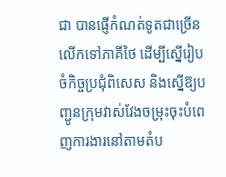ជា បានផ្ញើកំណត់ទូតជាច្រើនលើកទៅភាគីថៃ ដើម្បីស្នើរៀបចំកិច្ចប្រជុំពិសេស និងស្នើឱ្យបញ្ជូនក្រុមវាស់វែងចម្រុះចុះបំពេញការងារនៅតាមតំប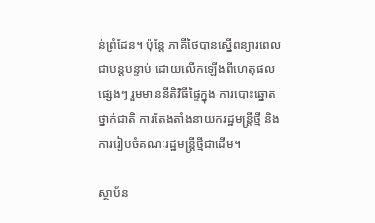ន់ព្រំដែន។ ប៉ុន្តែ ភាគីថៃបានស្នើពន្យារពេលជាបន្តបន្ទាប់ ដោយលើកឡើងពីហេតុផលផ្សេងៗ រួមមាននីតិវិធីផ្ទៃក្នុង ការបោះឆ្នោតថ្នាក់ជាតិ ការតែងតាំងនាយករដ្ឋមន្ត្រីថ្មី និងការរៀបចំគណៈរដ្ឋមន្ត្រីថ្មីជាដើម។

ស្ថាប័ន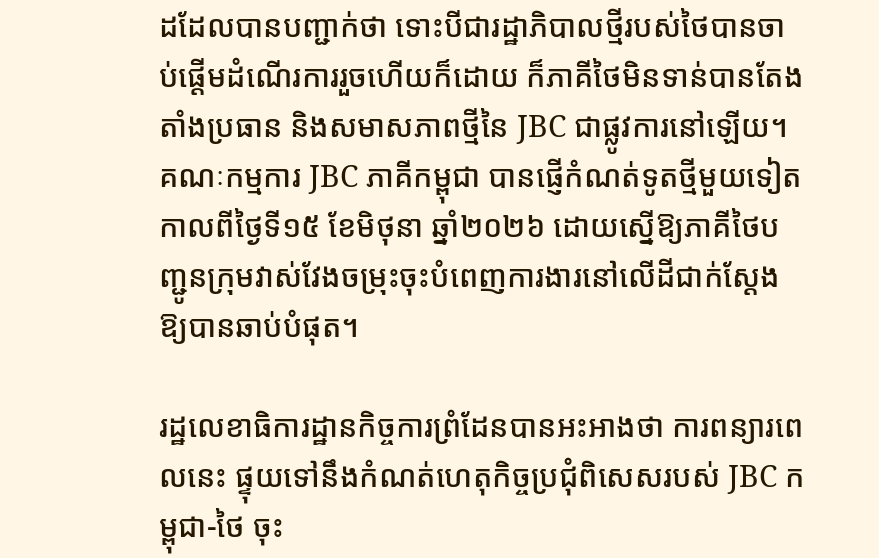ដដែលបានបញ្ជាក់ថា ទោះបីជារដ្ឋាភិបាលថ្មីរបស់ថៃបានចាប់ផ្តើមដំណើរការរួចហើយក៏ដោយ ក៏ភាគីថៃមិនទាន់បានតែងតាំងប្រធាន និងសមាសភាពថ្មីនៃ JBC ជាផ្លូវការនៅឡើយ។ គណៈកម្មការ JBC ភាគីកម្ពុជា បានផ្ញើកំណត់ទូតថ្មីមួយទៀត កាលពីថ្ងៃទី១៥ ខែមិថុនា ឆ្នាំ២០២៦ ដោយស្នើឱ្យភាគីថៃបញ្ជូនក្រុមវាស់វែងចម្រុះចុះបំពេញការងារនៅលើដីជាក់ស្តែងឱ្យបានឆាប់បំផុត។

រដ្ឋលេខាធិការដ្ឋានកិច្ចការព្រំដែនបានអះអាងថា ការពន្យារពេលនេះ ផ្ទុយទៅនឹងកំណត់ហេតុកិច្ចប្រជុំពិសេសរបស់ JBC កម្ពុជា-ថៃ ចុះ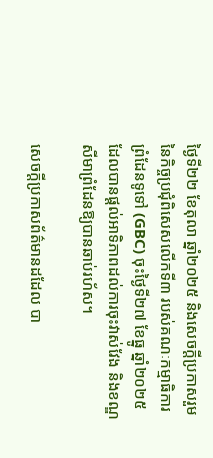ថ្ងៃទី២២ ខែតុលា ឆ្នាំ២០២៥ និងសេចក្ដីប្រកាសរួមនៃកិច្ចប្រជុំពិសេសលើកទី៣ របស់គណៈកម្មាធិការព្រំដែនទូទៅ (GBC) ចុះថ្ងៃទី២៧ ខែធ្នូ ឆ្នាំ២០២៥ ដែលបានផ្តល់អាទិភាពដល់ការចុះវាស់វែង និងខណ្ឌសីមាព្រំដែនឱ្យបានឆាប់រហ័ស។

សេចក្ដីប្រកាសព័ត៌មានដដែល បា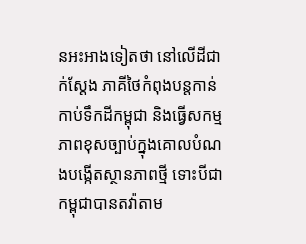នអះអាងទៀតថា នៅលើដីជាក់ស្តែង ភាគីថៃកំពុងបន្តកាន់កាប់ទឹកដីកម្ពុជា និងធ្វើសកម្មភាពខុសច្បាប់ក្នុងគោលបំណងបង្កើតស្ថានភាពថ្មី ទោះបីជាកម្ពុជាបានតវ៉ាតាម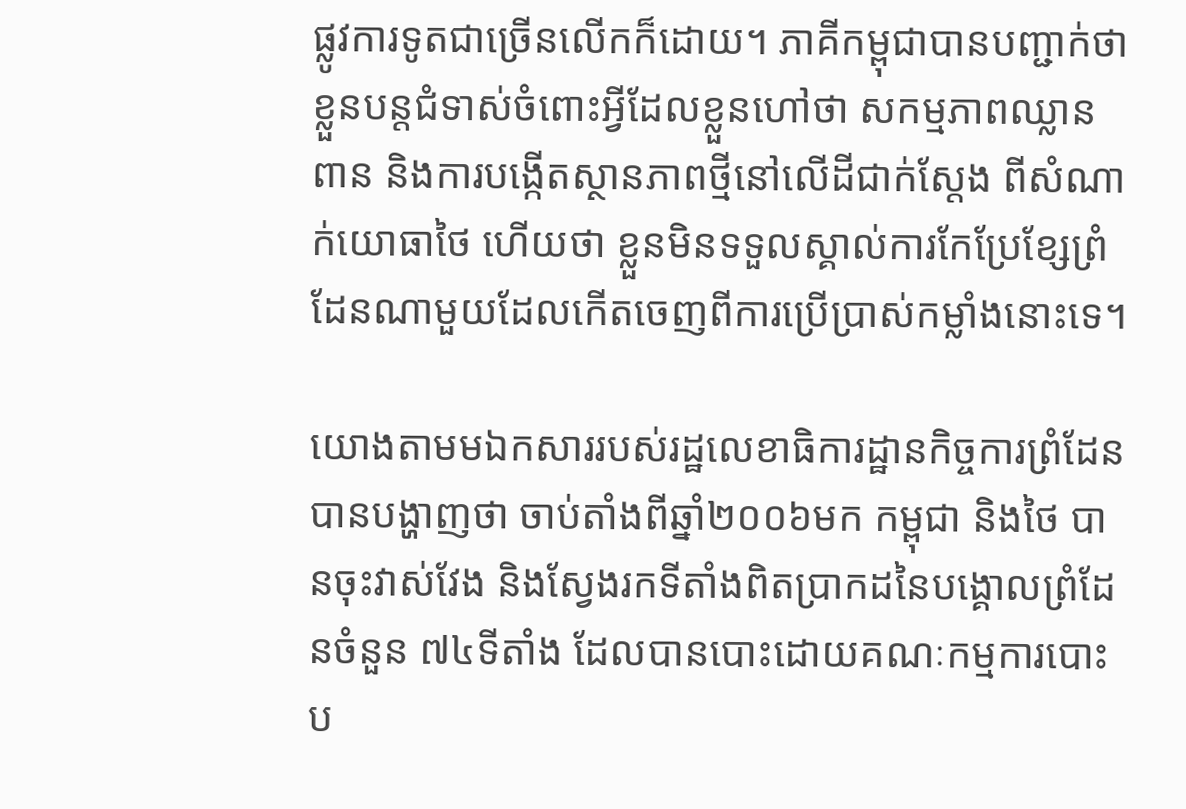ផ្លូវការទូតជាច្រើនលើកក៏ដោយ។ ភាគីកម្ពុជាបានបញ្ជាក់ថា ខ្លួនបន្តជំទាស់ចំពោះអ្វីដែលខ្លួនហៅថា សកម្មភាពឈ្លានពាន និងការបង្កើតស្ថានភាពថ្មីនៅលើដីជាក់ស្តែង ពីសំណាក់យោធាថៃ ហើយថា ខ្លួនមិនទទួលស្គាល់ការកែប្រែខ្សែព្រំដែនណាមួយដែលកើតចេញពីការប្រើប្រាស់កម្លាំងនោះទេ។

យោងតាមមឯកសាររបស់រដ្ឋលេខាធិការដ្ឋានកិច្ចការព្រំដែន បានបង្ហាញថា ចាប់តាំងពីឆ្នាំ២០០៦មក កម្ពុជា និងថៃ បានចុះវាស់វែង និងស្វែងរកទីតាំងពិតប្រាកដនៃបង្គោលព្រំដែនចំនួន ៧៤ទីតាំង ដែលបានបោះដោយគណៈកម្មការបោះប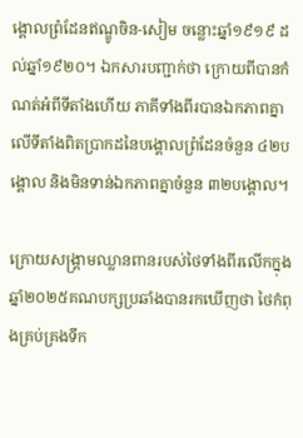ង្គោលព្រំដែនឥណ្ឌូចិន-សៀម ចន្លោះឆ្នាំ១៩១៩ ដល់ឆ្នាំ១៩២០។ ឯកសារបញ្ជាក់ថា ក្រោយពីបានកំណត់អំពីទីតាំងហើយ ភាគីទាំងពីរបានឯកភាពគ្នាលើទីតាំងពិតប្រាកដនៃបង្គោលព្រំដែនចំនួន ៤២បង្គោល និងមិនទាន់ឯកភាពគ្នាចំនួន ៣២បង្គោល។

ក្រោយសង្គ្រាមឈ្លានពានរបស់ថៃទាំងពីរលើកក្នុងឆ្នាំ២០២៥គណបក្សប្រឆាំងបានរកឃើញថា ថៃកំពុងគ្រប់គ្រងទឹក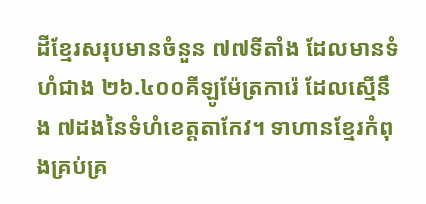ដីខ្មែរសរុបមានចំនួន ៧៧ទីតាំង ដែលមានទំហំជាង ២៦.៤០០គីឡូម៉ែត្រការ៉េ ដែលស្មើនឹង ៧ដងនៃទំហំខេត្តតាកែវ។ ទាហានខ្មែរកំពុងគ្រប់គ្រ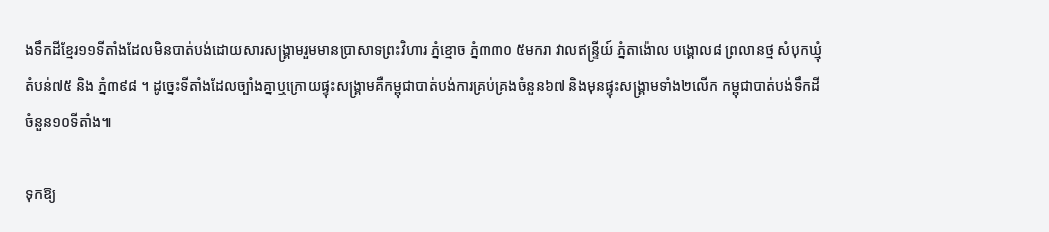ងទឹកដីខ្មែរ១១ទីតាំងដែលមិនបាត់បង់ដោយសារសង្គ្រាមរួមមានប្រាសាទព្រះវិហារ ភ្នំខ្មោច ភ្នំ៣៣០ ៥មករា វាលឥន្ទ្រីយ៍ ភ្នំតាង៉ោល បង្គោល៨ ព្រលានថ្ម សំបុកឃ្មុំ តំបន់៧៥ និង ភ្នំ៣៩៨ ។ ដូច្នេះទីតាំងដែលច្បាំងគ្នាឬក្រោយផ្ទុះសង្គ្រាមគឺកម្ពុជាបាត់បង់ការគ្រប់គ្រងចំនួន៦៧ និងមុនផ្ទុះសង្គ្រាមទាំង២លើក កម្ពុជាបាត់បង់ទឹកដីចំនួន១០ទីតាំង៕

ទុកឱ្យ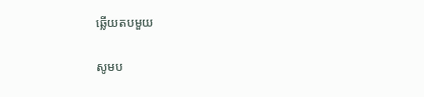ឆ្លើយតបមួយ

សូមប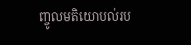ញ្ចូលមតិយោបល់រប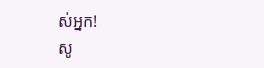ស់អ្នក!
សូ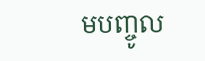មបញ្ចូល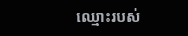ឈ្មោះរបស់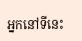អ្នកនៅទីនេះ